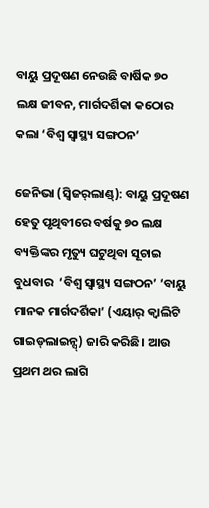ବାୟୁ ପ୍ରଦୂଷଣ ନେଉଛି ବାର୍ଷିକ ୭୦ ଲକ୍ଷ ଜୀବନ, ମାର୍ଗଦର୍ଶିକା କଠୋର କଲା ‘ବିଶ୍ବ ସ୍ବାସ୍ଥ୍ୟ ସଙ୍ଗଠନ’

ଜେନିଭା (ସ୍ବିଜର୍‌ଲାଣ୍ଡ୍‌): ବାୟୁ ପ୍ରଦୂଷଣ ହେତୁ ପୃଥିବୀରେ ବର୍ଷକୁ ୭୦ ଲକ୍ଷ ବ୍ୟକ୍ତିଙ୍କର ମୃତ୍ୟୁ ଘଟୁଥିବା ସୂଚାଇ ବୁଧବାର  ‘ବିଶ୍ବ ସ୍ବାସ୍ଥ୍ୟ ସଙ୍ଗଠନ’ ‘ବାୟୁ ମାନକ ମାର୍ଗଦର୍ଶିକା’ (ଏୟାର୍‌ କ୍ବାଲିଟି ଗାଇଡ୍‌ଲାଇନ୍ସ୍‌) ଜାରି କରିଛି। ଆଉ ପ୍ରଥମ ଥର ଲାଗି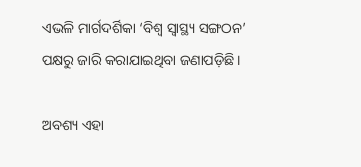ଏଭଳି ମାର୍ଗଦର୍ଶିକା ‘ବିଶ୍ବ ସ୍ବାସ୍ଥ୍ୟ ସଙ୍ଗଠନ’ ପକ୍ଷରୁ ଜାରି କରାଯାଇଥିବା ଜଣାପଡ଼ିଛି।

ଅବଶ୍ୟ ଏହା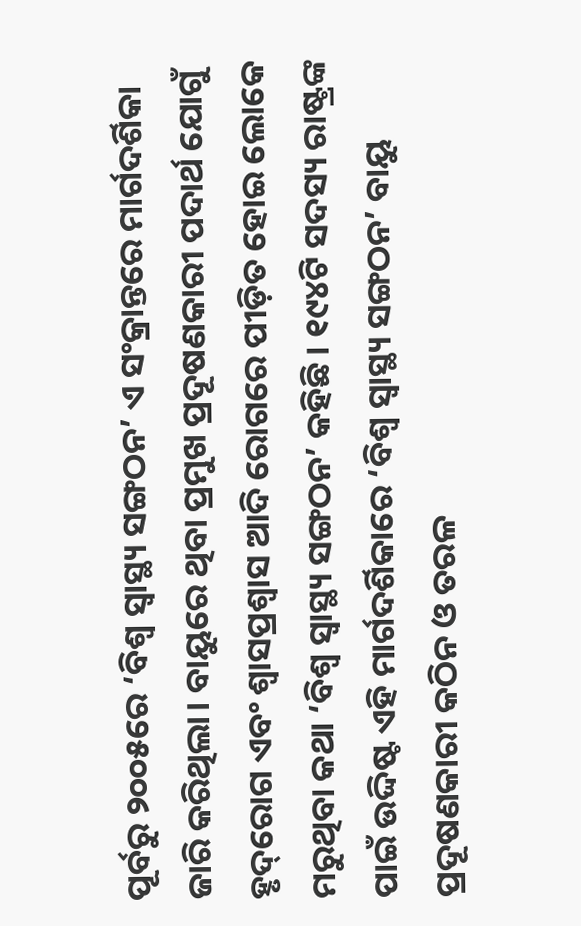ପୂର୍ବରୁ ୨୦୦୫ରେ ‘ବିଶ୍ବ ସ୍ବାସ୍ଥ୍ୟ ସଙ୍ଗଠନ’ ଏ ସଂକ୍ରାନ୍ତରେ ମାର୍ଗଦର୍ଶିକା ଜାରି କରିଥିଲା। ବାୟୁରେ ଥିବା ପ୍ରମୁଖ ପ୍ରଦୂଷଣକାରୀ ପଦାର୍ଥ ଯୋଗୁଁ ହୃଦ୍‌ରୋଗ ଏବଂ ଶ୍ବାସପ୍ରଶ୍ବାସ ଆଦି ରୋଗରେ ପୀଡ଼ିତ ହୋଇ ଲୋକେ ମରୁଥିବା କଥା ‘ବିଶ୍ବ ସ୍ବାସ୍ଥ୍ୟ ସଙ୍ଗଠନ’ କହିଛି। ୧୯୪ଟି ସଦସ୍ୟ ରାଷ୍ଟ୍ରଙ୍କ ପାଇଁ ଉଦ୍ଦିଷ୍ଟ ଏହି ମାର୍ଗଦର୍ଶିକାରେ ‘ବିଶ୍ବ ସ୍ବାସ୍ଥ୍ୟ ସଙ୍ଗଠନ’ ବାୟୁ ପ୍ରଦୂଷଣକାରୀ କଠିନ ଓ ତରଳ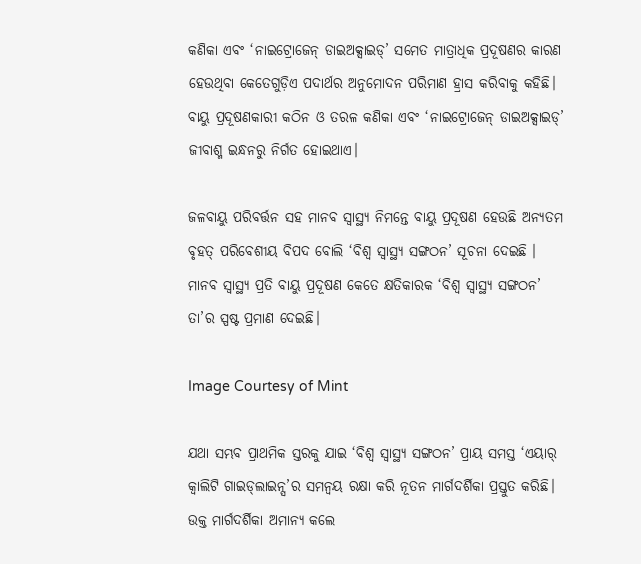କଣିକା ଏବଂ ‘ନାଇଟ୍ରୋଜେନ୍‌ ଡାଇଅକ୍ସାଇଡ୍‌’ ସମେତ ମାତ୍ରାଧିକ ପ୍ରଦୂଷଣର କାରଣ ହେଉଥିବା କେତେଗୁଡ଼ିଏ ପଦାର୍ଥର ଅନୁମୋଦନ ପରିମାଣ ହ୍ରାସ କରିବାକୁ କହିଛି। ବାୟୁ ପ୍ରଦୂଷଣକାରୀ କଠିନ ଓ ତରଳ କଣିକା ଏବଂ ‘ନାଇଟ୍ରୋଜେନ୍‌ ଡାଇଅକ୍ସାଇଡ୍‌’ ଜୀବାଶ୍ମ ଇନ୍ଧନରୁ ନିର୍ଗତ ହୋଇଥାଏ।

ଜଳବାୟୁ ପରିବର୍ତ୍ତନ ସହ ମାନବ ସ୍ବାସ୍ଥ୍ୟ ନିମନ୍ତେ ବାୟୁ ପ୍ରଦୂଷଣ ହେଉଛି ଅନ୍ୟତମ ବୃହତ୍‌ ପରିବେଶୀୟ ବିପଦ ବୋଲି ‘ବିଶ୍ବ ସ୍ବାସ୍ଥ୍ୟ ସଙ୍ଗଠନ’ ସୂଚନା ଦେଇଛି । ମାନବ ସ୍ବାସ୍ଥ୍ୟ ପ୍ରତି ବାୟୁ ପ୍ରଦୂଷଣ କେତେ କ୍ଷତିକାରକ ‘ବିଶ୍ବ ସ୍ବାସ୍ଥ୍ୟ ସଙ୍ଗଠନ’ ତା’ର ସ୍ପଷ୍ଟ ପ୍ରମାଣ ଦେଇଛି।

Image Courtesy of Mint

ଯଥା ସମ୍ଭବ ପ୍ରାଥମିକ ସ୍ତରକୁ ଯାଇ ‘ବିଶ୍ବ ସ୍ବାସ୍ଥ୍ୟ ସଙ୍ଗଠନ’ ପ୍ରାୟ ସମସ୍ତ ‘ଏୟାର୍‌ କ୍ବାଲିଟି ଗାଇଡ୍‌ଲାଇନ୍ସ’ର ସମନ୍ବୟ ରକ୍ଷା କରି ନୂତନ ମାର୍ଗଦର୍ଶିକା ପ୍ରସ୍ତୁତ କରିଛି। ଉକ୍ତ ମାର୍ଗଦର୍ଶିକା ଅମାନ୍ୟ କଲେ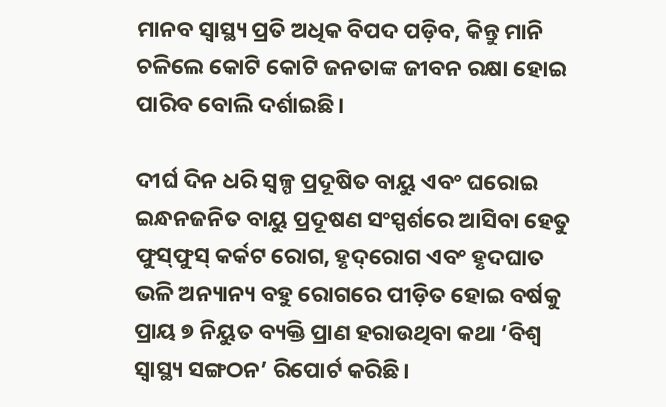ମାନବ ସ୍ବାସ୍ଥ୍ୟ ପ୍ରତି ଅଧିକ ବିପଦ ପଡ଼ିବ, କିନ୍ତୁ ମାନି ଚଳିଲେ କୋଟି କୋଟି ଜନତାଙ୍କ ଜୀବନ ରକ୍ଷା ହୋଇ ପାରିବ ବୋଲି ଦର୍ଶାଇଛି।

ଦୀର୍ଘ ଦିନ ଧରି ସ୍ବଳ୍ପ ପ୍ରଦୂଷିତ ବାୟୁ ଏବଂ ଘରୋଇ ଇନ୍ଧନଜନିତ ବାୟୁ ପ୍ରଦୂଷଣ ସଂସ୍ପର୍ଶରେ ଆସିବା ହେତୁ ଫୁସ୍‌ଫୁସ୍‌ କର୍କଟ ରୋଗ, ହୃଦ୍‌ରୋଗ ଏବଂ ହୃଦଘାତ ଭଳି ଅନ୍ୟାନ୍ୟ ବହୁ ରୋଗରେ ପୀଡ଼ିତ ହୋଇ ବର୍ଷକୁ ପ୍ରାୟ ୭ ନିୟୁତ ବ୍ୟକ୍ତି ପ୍ରାଣ ହରାଉଥିବା କଥା ‘ବିଶ୍ବ ସ୍ବାସ୍ଥ୍ୟ ସଙ୍ଗଠନ’ ରିପୋର୍ଟ କରିଛି।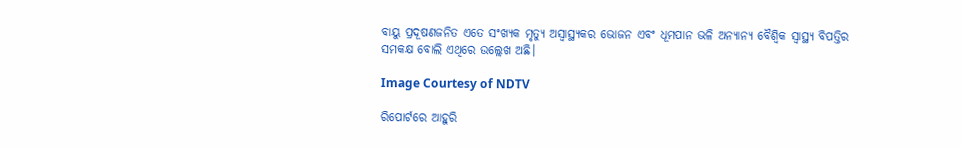ବାୟୁ ପ୍ରଦୂଷଣଜନିତ ଏତେ ସଂଖ୍ୟକ ମୃତ୍ୟୁ ଅସ୍ବାସ୍ଥ୍ୟକର ଭୋଜନ ଏବଂ ଧୂମପାନ ଭଳି ଅନ୍ୟାନ୍ୟ ବୈଶ୍ବିକ ସ୍ବାସ୍ଥ୍ୟ ବିପତ୍ତିର ସମକକ୍ଷ ବୋଲି ଏଥିରେ ଉଲ୍ଲେଖ ଅଛି।

Image Courtesy of NDTV

ରିପୋର୍ଟରେ ଆହୁରି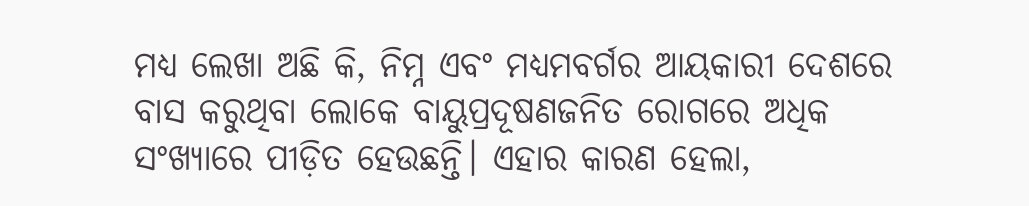ମଧ୍ୟ ଲେଖା ଅଛି କି, ନିମ୍ନ ଏବଂ ମଧ୍ୟମବର୍ଗର ଆୟକାରୀ ଦେଶରେ ବାସ କରୁଥିବା ଲୋକେ ବାୟୁପ୍ରଦୂଷଣଜନିତ ରୋଗରେ ଅଧିକ ସଂଖ୍ୟାରେ ପୀଡ଼ିତ ହେଉଛନ୍ତି। ଏହାର କାରଣ ହେଲା,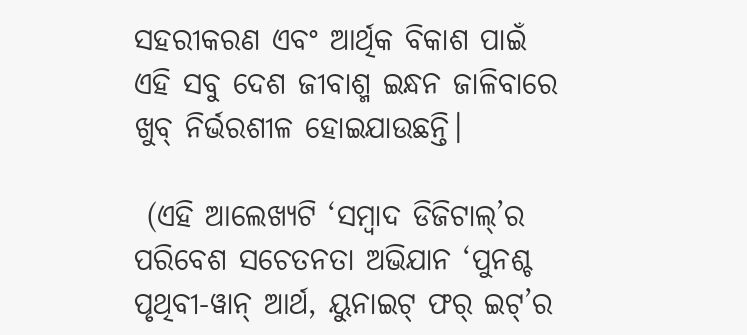ସହରୀକରଣ ଏବଂ ଆର୍ଥିକ ବିକାଶ ପାଇଁ ଏହି ସବୁ ଦେଶ ଜୀବାଶ୍ମ ଇନ୍ଧନ ଜାଳିବାରେ ଖୁବ୍‌ ନିର୍ଭରଶୀଳ ହୋଇଯାଉଛନ୍ତି।

 (ଏହି ଆଲେଖ୍ୟଟି ‘ସମ୍ବାଦ ଡିଜିଟାଲ୍’ର ପରିବେଶ ସଚେତନତା ଅଭିଯାନ ‘ପୁନଶ୍ଚ ପୃଥିବୀ-ୱାନ୍ ଆର୍ଥ, ୟୁନାଇଟ୍ ଫର୍ ଇଟ୍’ର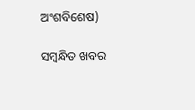ଅଂଶବିଶେଷ)

ସମ୍ବନ୍ଧିତ ଖବର